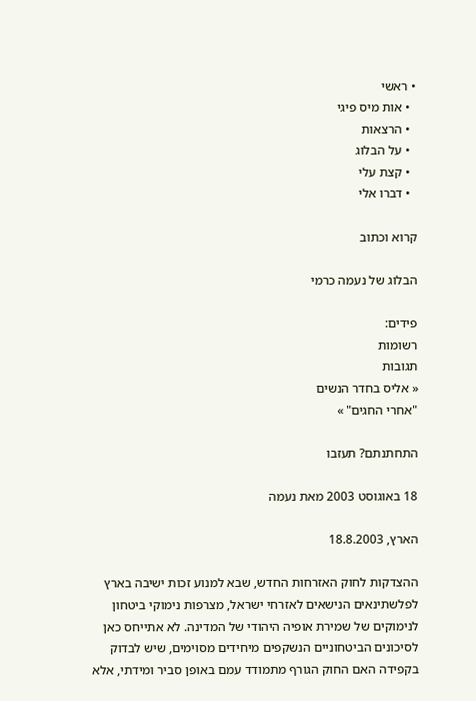• ראשי
  • אות מיס פיגי
  • הרצאות
  • על הבלוג
  • קצת עלי
  • דברו אלי

קרוא וכתוב

הבלוג של נעמה כרמי

פידים:
רשומות
תגובות
« אליס בחדר הנשים
"אחרי החגים" »

התחתנתם? תעזבו

18 באוגוסט 2003 מאת נעמה

הארץ, 18.8.2003

ההצדקות לחוק האזרחות החדש, שבא למנוע זכות ישיבה בארץ לפלשתינאים הנישאים לאזרחי ישראל, מצרפות נימוקי ביטחון לנימוקים של שמירת אופיה היהודי של המדינה. לא אתייחס כאן לסיכונים הביטחוניים הנשקפים מיחידים מסוימים, שיש לבדוק בקפידה האם החוק הגורף מתמודד עמם באופן סביר ומידתי, אלא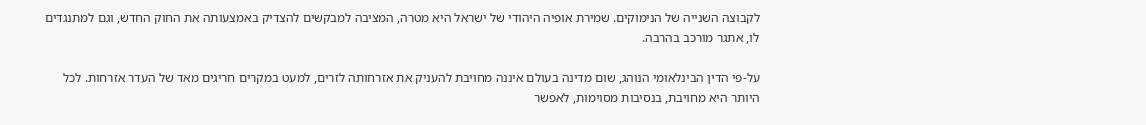לקבוצה השנייה של הנימוקים. שמירת אופיה היהודי של ישראל היא מטרה, המציבה למבקשים להצדיק באמצעותה את החוק החדש, וגם למתנגדים לו, אתגר מורכב בהרבה.

על-פי הדין הבינלאומי הנוהג, שום מדינה בעולם איננה מחויבת להעניק את אזרחותה לזרים, למעט במקרים חריגים מאד של העדר אזרחות. לכל היותר היא מחויבת, בנסיבות מסוימות, לאפשר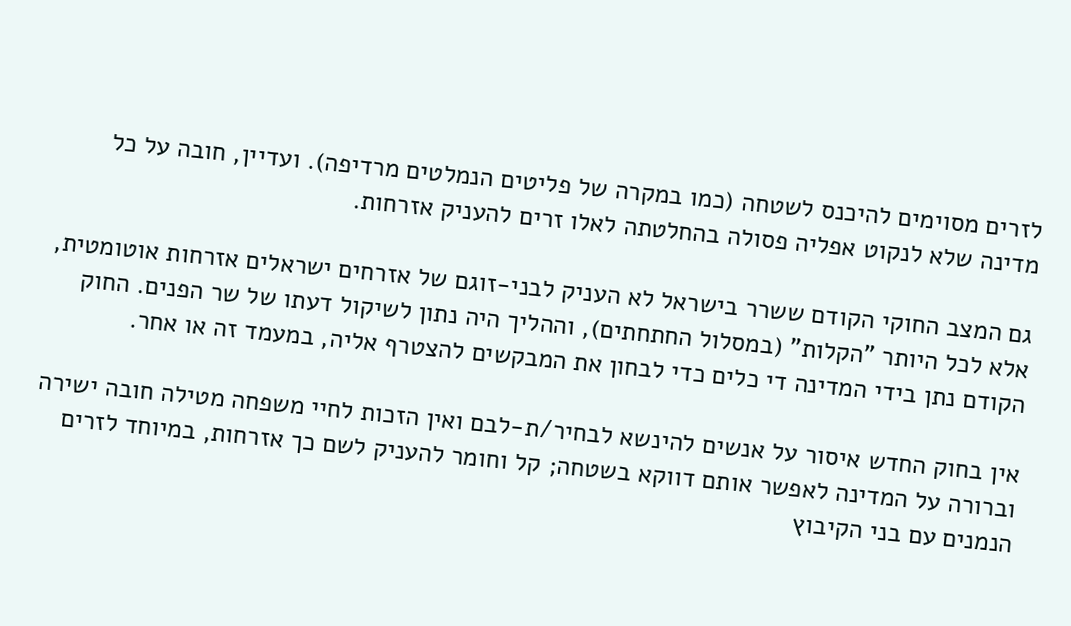לזרים מסוימים להיכנס לשטחה (כמו במקרה של פליטים הנמלטים מרדיפה). ועדיין, חובה על כל מדינה שלא לנקוט אפליה פסולה בהחלטתה לאלו זרים להעניק אזרחות.

גם המצב החוקי הקודם ששרר בישראל לא העניק לבני-זוגם של אזרחים ישראלים אזרחות אוטומטית, אלא לכל היותר "הקלות" (במסלול החתחתים), וההליך היה נתון לשיקול דעתו של שר הפנים. החוק הקודם נתן בידי המדינה די כלים כדי לבחון את המבקשים להצטרף אליה, במעמד זה או אחר.

אין בחוק החדש איסור על אנשים להינשא לבחיר/ת-לבם ואין הזכות לחיי משפחה מטילה חובה ישירה וברורה על המדינה לאפשר אותם דווקא בשטחה; קל וחומר להעניק לשם כך אזרחות, במיוחד לזרים הנמנים עם בני הקיבוץ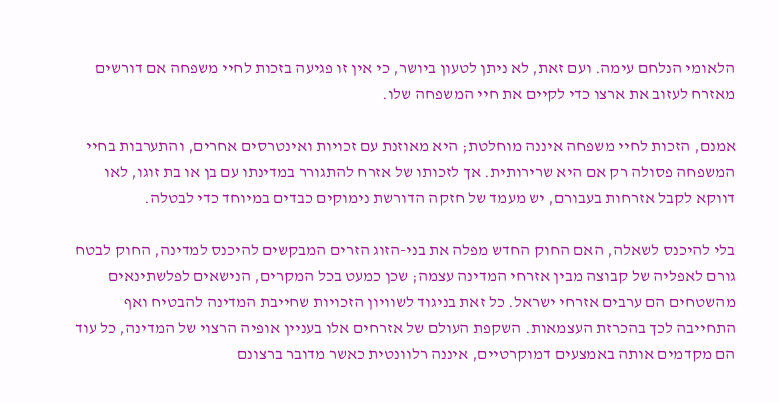הלאומי הנלחם עימה. ועם זאת, לא ניתן לטעון ביושר, כי אין זו פגיעה בזכות לחיי משפחה אם דורשים מאזרח לעזוב את ארצו כדי לקיים את חיי המשפחה שלו.

אמנם, הזכות לחיי משפחה איננה מוחלטת; היא מאוזנת עם זכויות ואינטרסים אחרים, והתערבות בחיי המשפחה פסולה רק אם היא שרירותית. אך לזכותו של אזרח להתגורר במדינתו עם בן או בת זוגו, לאו דווקא לקבל אזרחות בעבורם, יש מעמד של חזקה הדורשת נימוקים כבדים במיוחד כדי לבטלה.

בלי להיכנס לשאלה, האם החוק החדש מפלה את בני-הזוג הזרים המבקשים להיכנס למדינה, החוק לבטח גורם לאפליה של קבוצה מבין אזרחי המדינה עצמה; שכן כמעט בכל המקרים, הנישאים לפלשתינאים מהשטחים הם ערבים אזרחי ישראל. כל זאת בניגוד לשוויון הזכויות שחייבת המדינה להבטיח ואף התחייבה לכך בהכרזת העצמאות. השקפת העולם של אזרחים אלו בעניין אופיה הרצוי של המדינה, כל עוד הם מקדמים אותה באמצעים דמוקרטיים, איננה רלוונטית כאשר מדובר ברצונם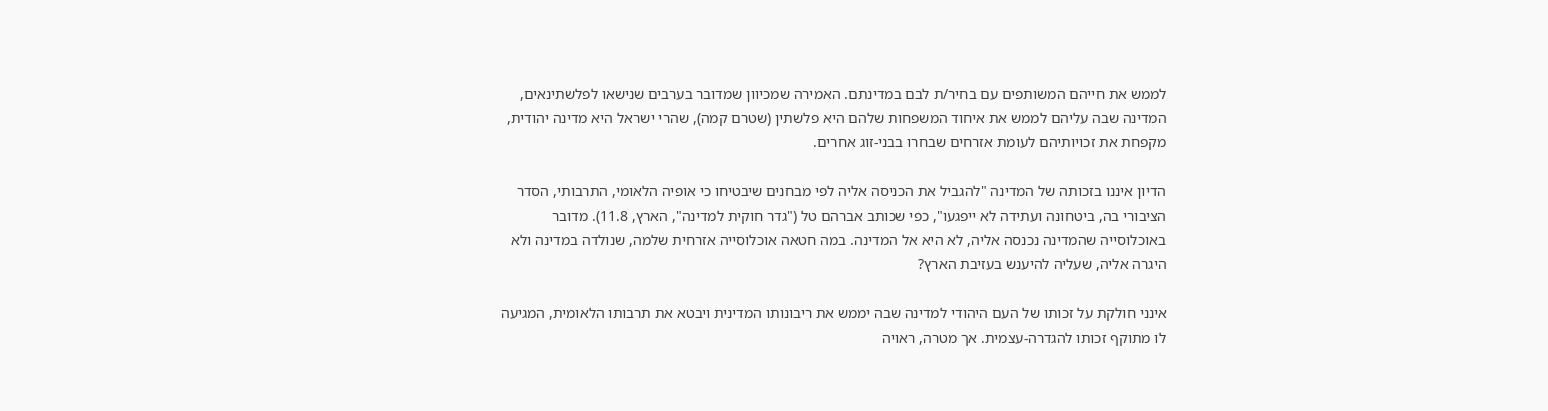לממש את חייהם המשותפים עם בחיר/ת לבם במדינתם. האמירה שמכיוון שמדובר בערבים שנישאו לפלשתינאים, המדינה שבה עליהם לממש את איחוד המשפחות שלהם היא פלשתין (שטרם קמה), שהרי ישראל היא מדינה יהודית, מקפחת את זכויותיהם לעומת אזרחים שבחרו בבני-זוג אחרים.

הדיון איננו בזכותה של המדינה "להגביל את הכניסה אליה לפי מבחנים שיבטיחו כי אופיה הלאומי, התרבותי, הסדר הציבורי בה, ביטחונה ועתידה לא ייפגעו", כפי שכותב אברהם טל ("גדר חוקית למדינה", הארץ, 11.8). מדובר באוכלוסייה שהמדינה נכנסה אליה, לא היא אל המדינה. במה חטאה אוכלוסייה אזרחית שלמה, שנולדה במדינה ולא היגרה אליה, שעליה להיענש בעזיבת הארץ?

אינני חולקת על זכותו של העם היהודי למדינה שבה יממש את ריבונותו המדינית ויבטא את תרבותו הלאומית, המגיעה לו מתוקף זכותו להגדרה-עצמית. אך מטרה, ראויה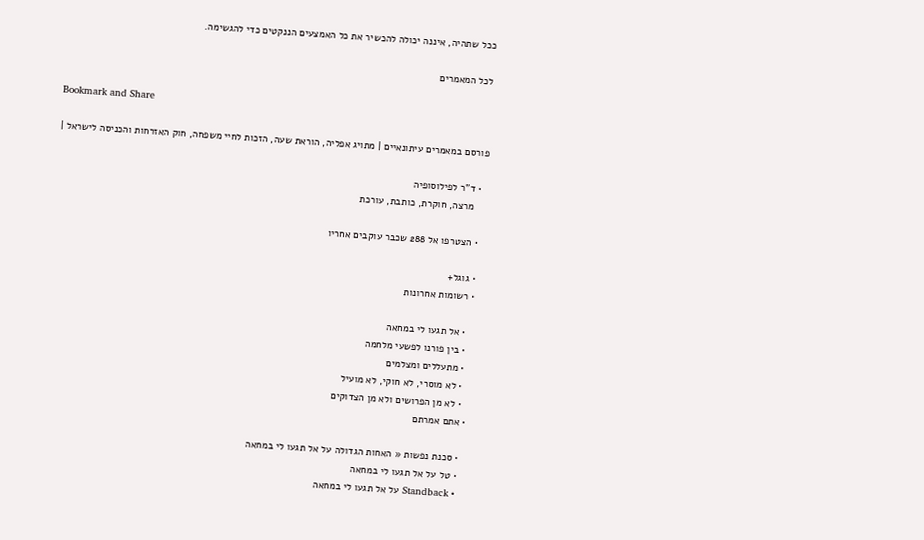ככל שתהיה, איננה יכולה להכשיר את כל האמצעים הננקטים כדי להגשימה.

לכל המאמרים

Bookmark and Share

פורסם במאמרים עיתונאיים | מתויג אפליה, הוראת שעה, הזכות לחיי משפחה, חוק האזרחות והכניסה לישראל |

  • ד"ר לפילוסופיה
    מרצה, חוקרת, כותבת, עורכת

  • הצטרפו אל 288 שכבר עוקבים אחריו

  • גוגל+
  • רשומות אחרונות

    • אל תגעו לי במחאה
    • בין פורנו לפשעי מלחמה
    • מתעללים ומצלמים
    • לא מוסרי, לא חוקי, לא מועיל
    • לא מן הפרושים ולא מן הצדוקים
  • אתם אמרתם

    • סכנת נפשות « האחות הגדולה על אל תגעו לי במחאה
    • טל על אל תגעו לי במחאה
    • Standback על אל תגעו לי במחאה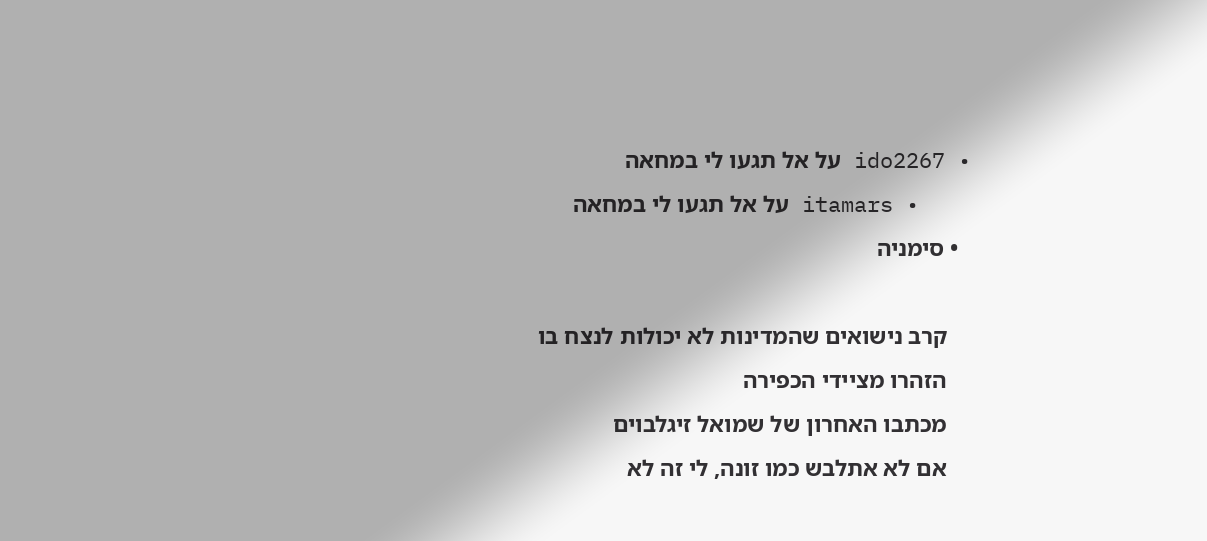• ido2267 על אל תגעו לי במחאה
    • itamars על אל תגעו לי במחאה
  • סימניה

    קרב נישואים שהמדינות לא יכולות לנצח בו
    הזהרו מציידי הכפירה
    מכתבו האחרון של שמואל זיגלבוים
    אם לא אתלבש כמו זונה, לי זה לא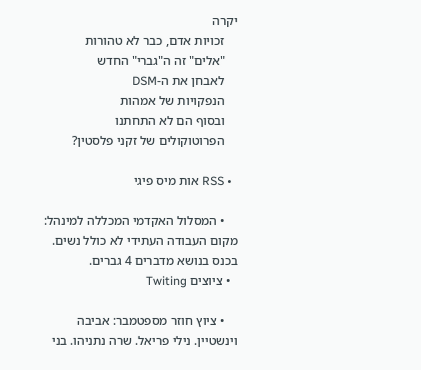יקרה
    זכויות אדם, כבר לא טהורות
    "אלים" זה ה"גברי" החדש
    לאבחן את ה-DSM
    הנפקויות של אמהות
    ובסוף הם לא התחתנו
    הפרוטוקולים של זקני פלסטין?

  • RSS אות מיס פיגי

    • המסלול האקדמי המכללה למינהל: מקום העבודה העתידי לא כולל נשים. בכנס בנושא מדברים 4 גברים.
  • ציוצים Twiting

    • ציוץ חוזר מספטמבר: אביבה וינשטיין. נילי פריאל. שרה נתניהו. בני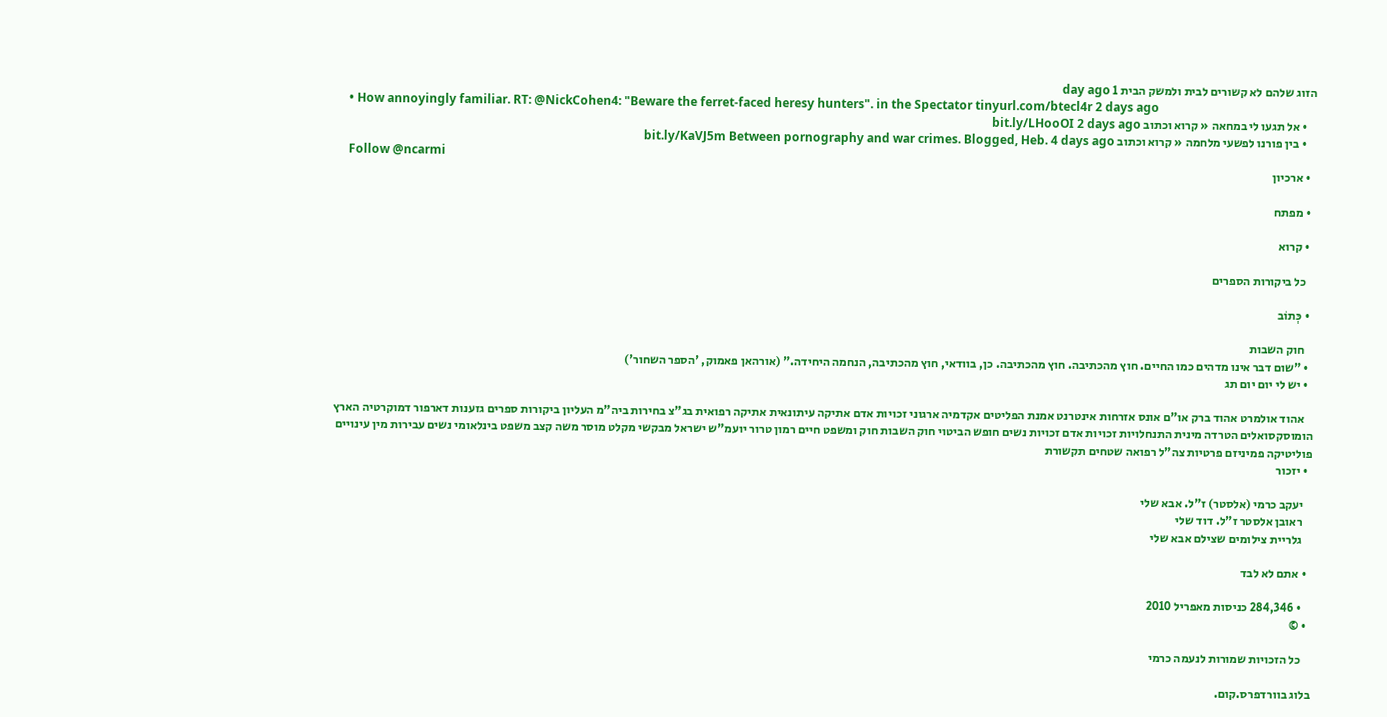הזוג שלהם לא קשורים לבית ולמשק הבית 1 day ago
    • How annoyingly familiar. RT: @NickCohen4: "Beware the ferret-faced heresy hunters". in the Spectator tinyurl.com/btecl4r 2 days ago
    • אל תגעו לי במחאה « קרוא וכתוב bit.ly/LHooOI 2 days ago
    • בין פורנו לפשעי מלחמה « קרוא וכתוב bit.ly/KaVJ5m Between pornography and war crimes. Blogged, Heb. 4 days ago
    Follow @ncarmi
  • ארכיון

  • מפתח

  • קרוא

    כל ביקורות הספרים

  • כְּתוֹב

    חוק השבות
  • "שום דבר אינו מדהים כמו החיים. חוץ מהכתיבה. חוץ מהכתיבה. כן, בוודאי, חוץ מהכתיבה, הנחמה היחידה." (אורהאן פאמוק, 'הספר השחור')
  • יש לי יום יום תג

    אהוד אולמרט אהוד ברק או"ם אונס אזרחות אינטרנט אמנת הפליטים אקדמיה ארגוני זכויות אדם אתיקה עיתונאית אתיקה רפואית בג"צ בחירות ביה"מ העליון ביקורות ספרים גזענות דארפור דמוקרטיה הארץ הומוסקסואלים הטרדה מינית התנחלויות זכויות אדם זכויות נשים חופש הביטוי חוק השבות חוק ומשפט חיים רמון טרור יועמ"ש ישראל מבקשי מקלט מוסר משה קצב משפט בינלאומי נשים עבירות מין עינויים פוליטיקה פמיניזם פרטיות צה"ל רפואה שטחים תקשורת
  • יזכור

    יעקב כרמי (אלסטר) ז"ל. אבא שלי
    ראובן אלסטר ז"ל. דוד שלי
    גלריית צילומים שצילם אבא שלי

  • אתם לא לבד

    • 284,346 כניסות מאפריל 2010
  • ©

    כל הזכויות שמורות לנעמה כרמי

בלוג בוורדפרס.קום.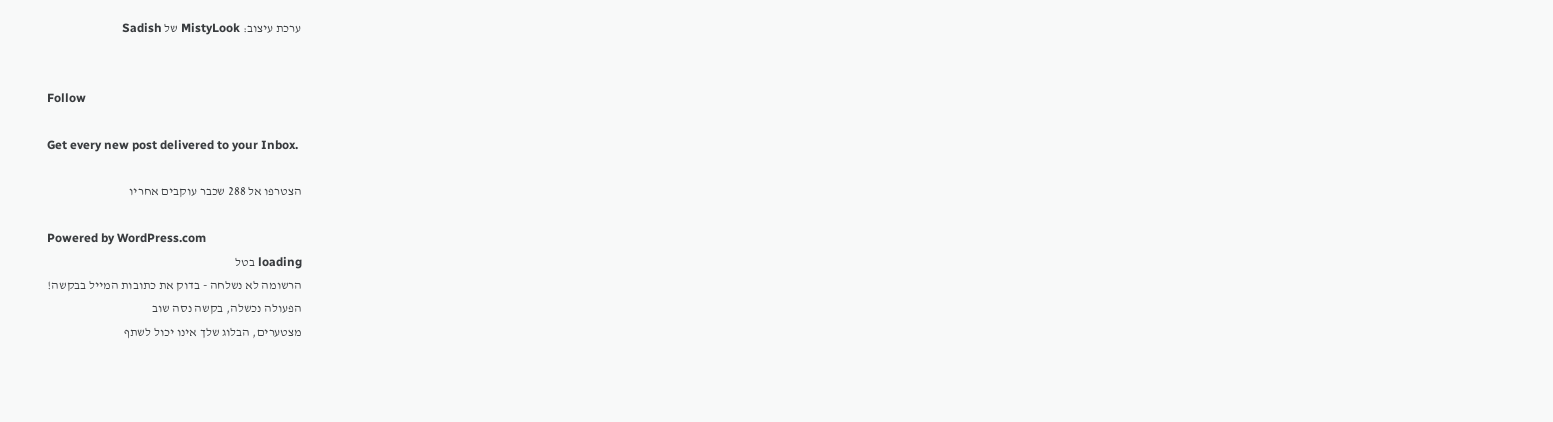ערכת עיצוב: MistyLook של Sadish


Follow

Get every new post delivered to your Inbox.

הצטרפו אל 288 שכבר עוקבים אחריו

Powered by WordPress.com
loading בטל
הרשומה לא נשלחה - בדוק את כתובות המייל בבקשה!
הפעולה נכשלה, בקשה נסה שוב
מצטערים, הבלוג שלך אינו יכול לשתף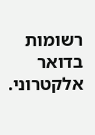רשומות בדואר אלקטרוני.